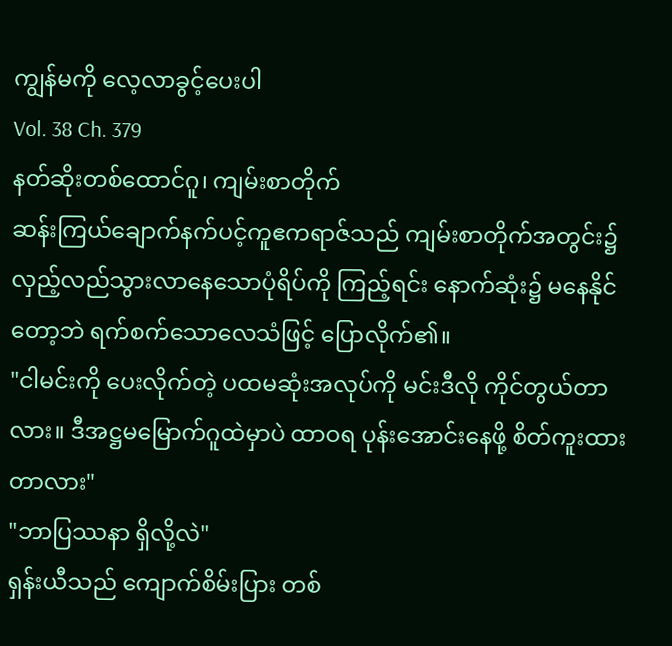ကျွန်မကို လေ့လာခွင့်ပေးပါ
Vol. 38 Ch. 379
နတ်ဆိုးတစ်ထောင်ဂူ၊ ကျမ်းစာတိုက်
ဆန်းကြယ်ချောက်နက်ပင့်ကူဧကရာဇ်သည် ကျမ်းစာတိုက်အတွင်း၌ လှည့်လည်သွားလာနေသောပုံရိပ်ကို ကြည့်ရင်း နောက်ဆုံး၌ မနေနိုင်တော့ဘဲ ရက်စက်သောလေသံဖြင့် ပြောလိုက်၏။
"ငါမင်းကို ပေးလိုက်တဲ့ ပထမဆုံးအလုပ်ကို မင်းဒီလို ကိုင်တွယ်တာလား။ ဒီအဋ္ဌမမြောက်ဂူထဲမှာပဲ ထာဝရ ပုန်းအောင်းနေဖို့ စိတ်ကူးထားတာလား"
"ဘာပြဿနာ ရှိလို့လဲ"
ရှန်းယီသည် ကျောက်စိမ်းပြား တစ်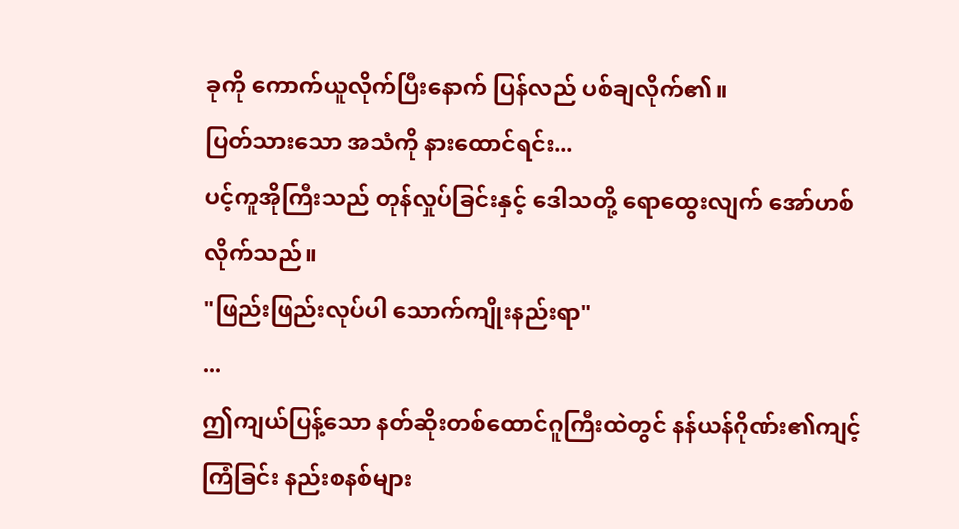ခုကို ကောက်ယူလိုက်ပြီးနောက် ပြန်လည် ပစ်ချလိုက်၏။
ပြတ်သားသော အသံကို နားထောင်ရင်း...
ပင့်ကူအိုကြီးသည် တုန်လှုပ်ခြင်းနှင့် ဒေါသတို့ ရောထွေးလျက် အော်ဟစ်လိုက်သည်။
"ဖြည်းဖြည်းလုပ်ပါ သောက်ကျိုးနည်းရာ"
...
ဤကျယ်ပြန့်သော နတ်ဆိုးတစ်ထောင်ဂူကြီးထဲတွင် နန်ယန်ဂိုဏ်း၏ကျင့်ကြံခြင်း နည်းစနစ်များ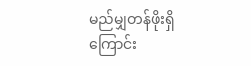မည်မျှတန်ဖိုးရှိကြောင်း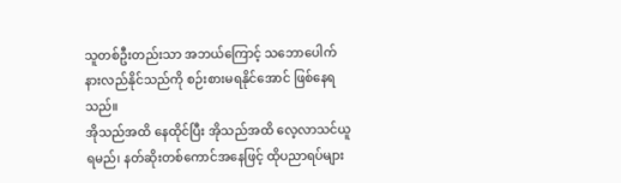သူတစ်ဦးတည်းသာ အဘယ်ကြောင့် သဘောပေါက် နားလည်နိုင်သည်ကို စဉ်းစားမရနိုင်အောင် ဖြစ်နေရသည်။
အိုသည်အထိ နေထိုင်ပြီး အိုသည်အထိ လေ့လာသင်ယူရမည်၊ နတ်ဆိုးတစ်ကောင်အနေဖြင့် ထိုပညာရပ်များ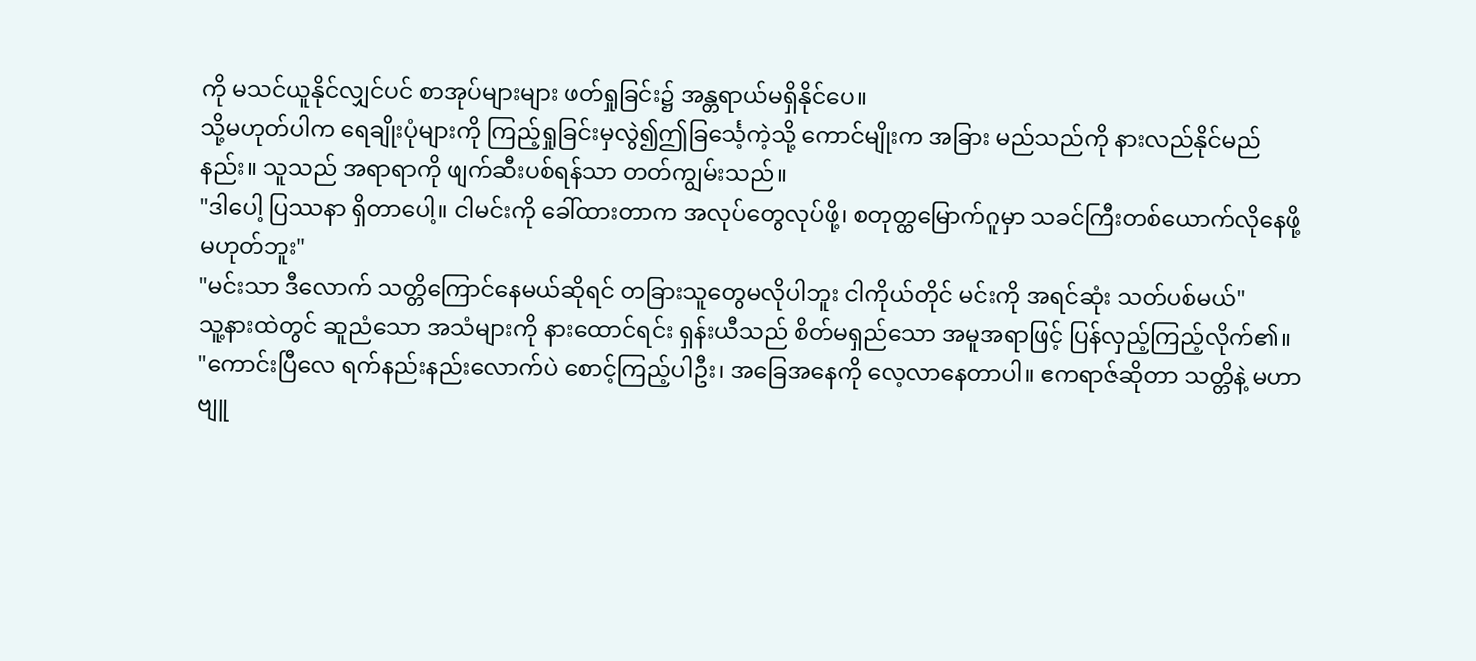ကို မသင်ယူနိုင်လျှင်ပင် စာအုပ်များများ ဖတ်ရှုခြင်း၌ အန္တရာယ်မရှိနိုင်ပေ။
သို့မဟုတ်ပါက ရေချိုးပုံများကို ကြည့်ရှုခြင်းမှလွဲ၍ဤခြင်္သေ့ကဲ့သို့ ကောင်မျိုးက အခြား မည်သည်ကို နားလည်နိုင်မည်နည်း။ သူသည် အရာရာကို ဖျက်ဆီးပစ်ရန်သာ တတ်ကျွမ်းသည်။
"ဒါပေါ့ ပြဿနာ ရှိတာပေါ့။ ငါမင်းကို ခေါ်ထားတာက အလုပ်တွေလုပ်ဖို့၊ စတုတ္ထမြောက်ဂူမှာ သခင်ကြီးတစ်ယောက်လိုနေဖို့ မဟုတ်ဘူး"
"မင်းသာ ဒီလောက် သတ္တိကြောင်နေမယ်ဆိုရင် တခြားသူတွေမလိုပါဘူး ငါကိုယ်တိုင် မင်းကို အရင်ဆုံး သတ်ပစ်မယ်"
သူ့နားထဲတွင် ဆူညံသော အသံများကို နားထောင်ရင်း ရှန်းယီသည် စိတ်မရှည်သော အမူအရာဖြင့် ပြန်လှည့်ကြည့်လိုက်၏။
"ကောင်းပြီလေ ရက်နည်းနည်းလောက်ပဲ စောင့်ကြည့်ပါဦး၊ အခြေအနေကို လေ့လာနေတာပါ။ ဧကရာဇ်ဆိုတာ သတ္တိနဲ့ မဟာဗျူ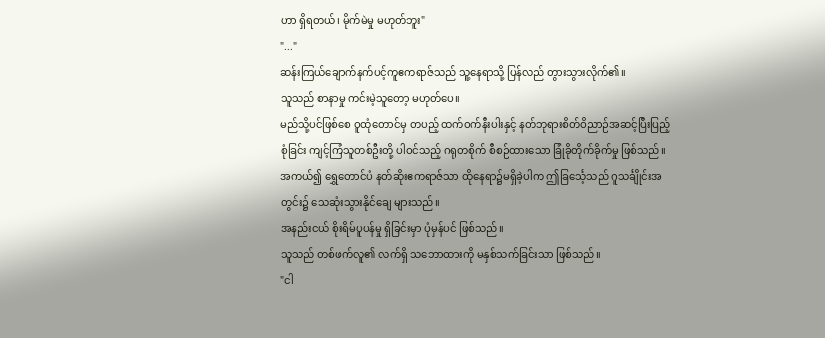ဟာ ရှိရတယ်၊ မိုက်မဲမှု မဟုတ်ဘူး"
"..."
ဆန်းကြယ်ချောက်နက်ပင့်ကူဧကရာဇ်သည် သူ့နေရာသို့ ပြန်လည် တွားသွားလိုက်၏။
သူသည် စာနာမှု ကင်းမဲ့သူတော့ မဟုတ်ပေ။
မည်သို့ပင်ဖြစ်စေ ဝူထုံတောင်မှ တပည့် ထက်ဝက်နီးပါးနှင့် နတ်ဘုရားစိတ်ဝိညာဉ်အဆင့်ပြီးပြည့်စုံခြင်း ကျင့်ကြံသူတစ်ဦးတို့ ပါဝင်သည့် ဂရုတစိုက် စီစဉ်ထားသော ခြုံခိုတိုက်ခိုက်မှု ဖြစ်သည်။
အကယ်၍ ရွှေတောင်ပံ နတ်ဆိုးဧကရာဇ်သာ ထိုနေရာ၌မရှိခဲ့ပါက ဤခြင်္သေ့သည် ဂူသင်္ချိုင်းအတွင်း၌ သေဆုံးသွားနိုင်ချေ များသည်။
အနည်းငယ် စိုးရိမ်ပူပန်မှု ရှိခြင်းမှာ ပုံမှန်ပင် ဖြစ်သည်။
သူသည် တစ်ဖက်လူ၏ လက်ရှိ သဘောထားကို မနှစ်သက်ခြင်းသာ ဖြစ်သည်။
"ငါ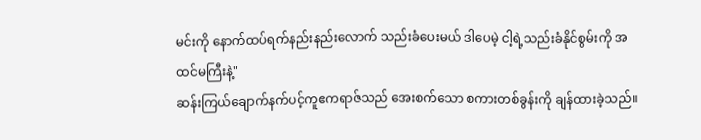မင်းကို နောက်ထပ်ရက်နည်းနည်းလောက် သည်းခံပေးမယ် ဒါပေမဲ့ ငါ့ရဲ့သည်းခံနိုင်စွမ်းကို အထင်မကြီးနဲ့"
ဆန်းကြယ်ချောက်နက်ပင့်ကူဧကရာဇ်သည် အေးစက်သော စကားတစ်ခွန်းကို ချန်ထားခဲ့သည်။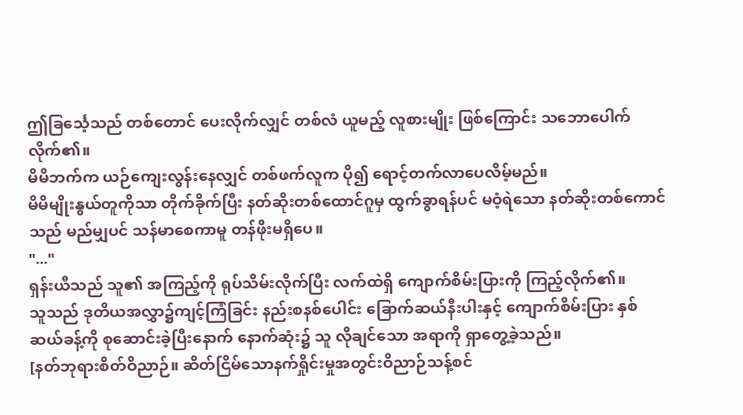ဤခြင်္သေ့သည် တစ်တောင် ပေးလိုက်လျှင် တစ်လံ ယူမည့် လူစားမျိုး ဖြစ်ကြောင်း သဘောပေါက်လိုက်၏။
မိမိဘက်က ယဉ်ကျေးလွန်းနေလျှင် တစ်ဖက်လူက ပို၍ ရောင့်တက်လာပေလိမ့်မည်။
မိမိမျိုးနွယ်တူကိုသာ တိုက်ခိုက်ပြီး နတ်ဆိုးတစ်ထောင်ဂူမှ ထွက်ခွာရန်ပင် မဝံ့ရဲသော နတ်ဆိုးတစ်ကောင်သည် မည်မျှပင် သန်မာစေကာမူ တန်ဖိုးမရှိပေ။
"..."
ရှန်းယီသည် သူ၏ အကြည့်ကို ရုပ်သိမ်းလိုက်ပြီး လက်ထဲရှိ ကျောက်စိမ်းပြားကို ကြည့်လိုက်၏။
သူသည် ဒုတိယအလွှာ၌ကျင့်ကြံခြင်း နည်းစနစ်ပေါင်း ခြောက်ဆယ်နီးပါးနှင့် ကျောက်စိမ်းပြား နှစ်ဆယ်ခန့်ကို စုဆောင်းခဲ့ပြီးနောက် နောက်ဆုံး၌ သူ လိုချင်သော အရာကို ရှာတွေ့ခဲ့သည်။
[နတ်ဘုရားစိတ်ဝိညာဉ်။ ဆိတ်ငြိမ်သောနက်ရှိုင်းမှုအတွင်းဝိညာဉ်သန့်စင်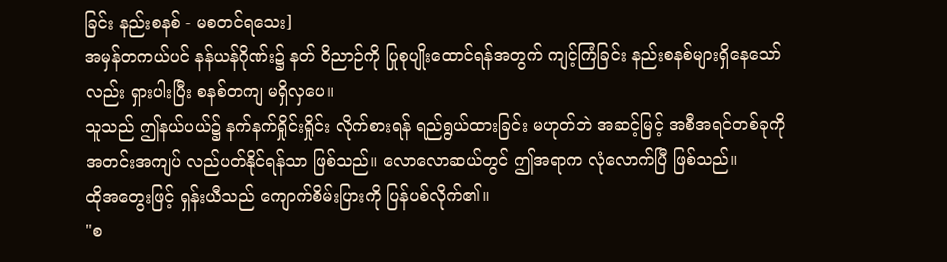ခြင်း နည်းစနစ် - မစတင်ရသေး]
အမှန်တကယ်ပင် နန်ယန်ဂိုဏ်း၌ နတ် ဝိညာဉ်ကို ပြုစုပျိုးထောင်ရန်အတွက် ကျင့်ကြံခြင်း နည်းစနစ်များရှိနေသော်လည်း ရှားပါးပြီး စနစ်တကျ မရှိလှပေ။
သူသည် ဤနယ်ပယ်၌ နက်နက်ရှိုင်းရှိုင်း လိုက်စားရန် ရည်ရွယ်ထားခြင်း မဟုတ်ဘဲ အဆင့်မြင့် အစီအရင်တစ်ခုကို အတင်းအကျပ် လည်ပတ်နိုင်ရန်သာ ဖြစ်သည်။ လောလောဆယ်တွင် ဤအရာက လုံလောက်ပြီ ဖြစ်သည်။
ထိုအတွေးဖြင့် ရှန်းယီသည် ကျောက်စိမ်းပြားကို ပြန်ပစ်လိုက်၏။
"စ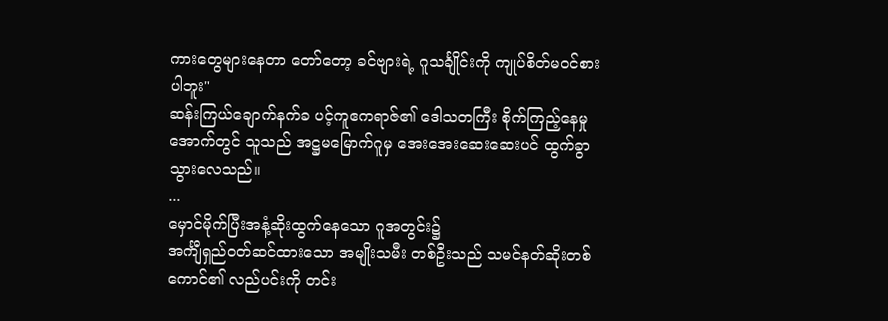ကားတွေများနေတာ တော်တော့ ခင်ဗျားရဲ့ ဂူသင်္ချိုင်းကို ကျုပ်စိတ်မဝင်စားပါဘူး"
ဆန်းကြယ်ချောက်နက်ခ ပင့်ကူဧကရာဇ်၏ ဒေါသတကြီး စိုက်ကြည့်နေမှုအောက်တွင် သူသည် အဋ္ဌမမြောက်ဂူမှ အေးအေးဆေးဆေးပင် ထွက်ခွာသွားလေသည်။
...
မှောင်မိုက်ပြီးအနံ့ဆိုးထွက်နေသော ဂူအတွင်း၌
အင်္ကျီရှည်ဝတ်ဆင်ထားသော အမျိုးသမီး တစ်ဦးသည် သမင်နတ်ဆိုးတစ်ကောင်၏ လည်ပင်းကို တင်း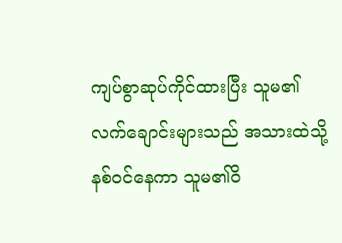ကျပ်စွာဆုပ်ကိုင်ထားပြီး သူမ၏ လက်ချောင်းများသည် အသားထဲသို့ နစ်ဝင်နေကာ သူမ၏ဝိ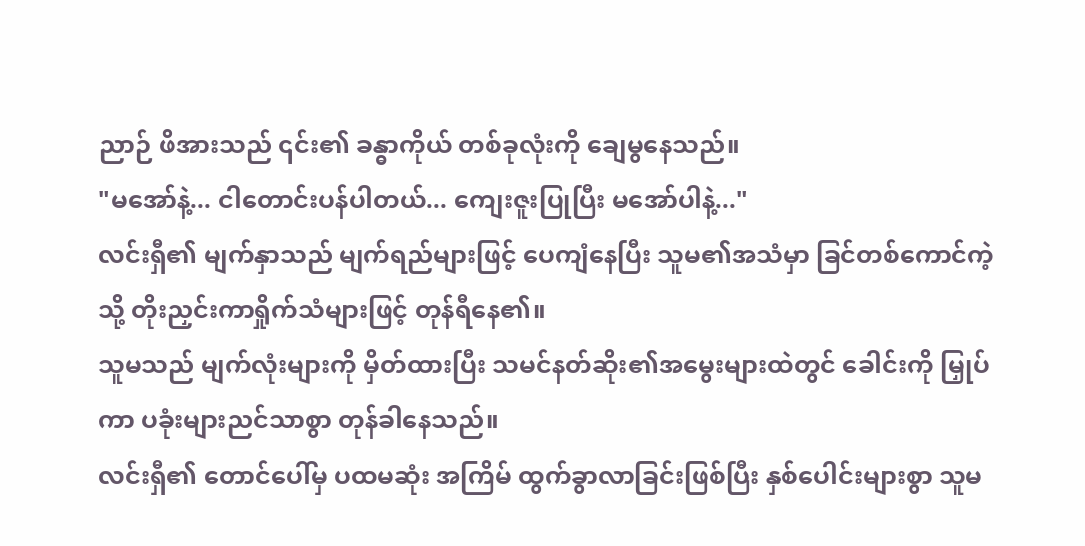ညာဉ် ဖိအားသည် ၎င်း၏ ခန္ဓာကိုယ် တစ်ခုလုံးကို ချေမွနေသည်။
"မအော်နဲ့... ငါတောင်းပန်ပါတယ်... ကျေးဇူးပြုပြီး မအော်ပါနဲ့..."
လင်းရှီ၏ မျက်နှာသည် မျက်ရည်များဖြင့် ပေကျံနေပြီး သူမ၏အသံမှာ ခြင်တစ်ကောင်ကဲ့သို့ တိုးညှင်းကာရှိုက်သံများဖြင့် တုန်ရီနေ၏။
သူမသည် မျက်လုံးများကို မှိတ်ထားပြီး သမင်နတ်ဆိုး၏အမွေးများထဲတွင် ခေါင်းကို မြှုပ်ကာ ပခုံးများညင်သာစွာ တုန်ခါနေသည်။
လင်းရှီ၏ တောင်ပေါ်မှ ပထမဆုံး အကြိမ် ထွက်ခွာလာခြင်းဖြစ်ပြီး နှစ်ပေါင်းများစွာ သူမ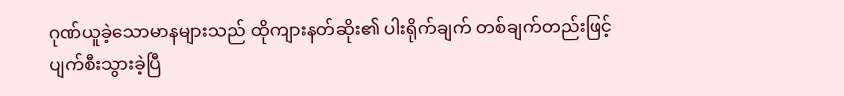ဂုဏ်ယူခဲ့သောမာနများသည် ထိုကျားနတ်ဆိုး၏ ပါးရိုက်ချက် တစ်ချက်တည်းဖြင့် ပျက်စီးသွားခဲ့ပြီ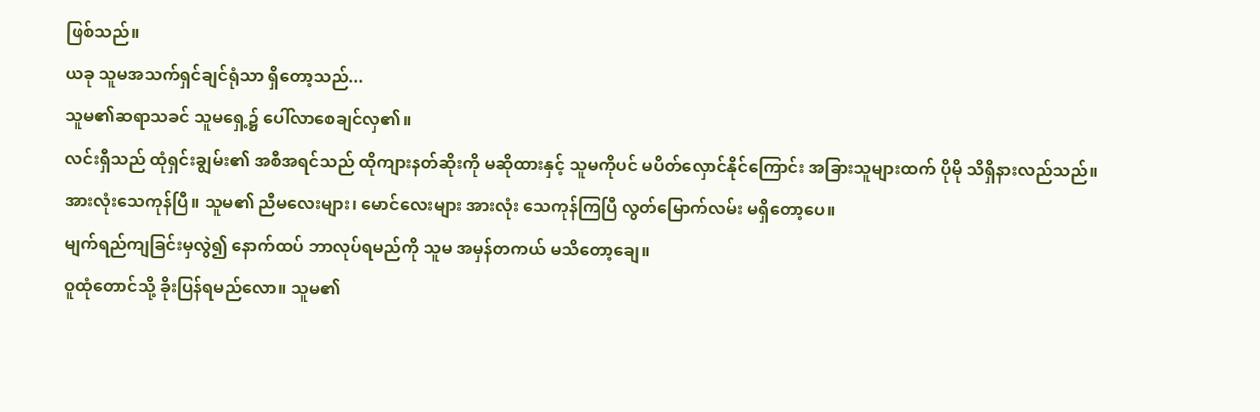ဖြစ်သည်။
ယခု သူမအသက်ရှင်ချင်ရုံသာ ရှိတော့သည်...
သူမ၏ဆရာသခင် သူမရှေ့၌ ပေါ်လာစေချင်လှ၏။
လင်းရှီသည် ထုံရှင်းချွမ်း၏ အစီအရင်သည် ထိုကျားနတ်ဆိုးကို မဆိုထားနှင့် သူမကိုပင် မပိတ်လှောင်နိုင်ကြောင်း အခြားသူများထက် ပိုမို သိရှိနားလည်သည်။
အားလုံးသေကုန်ပြီ။ သူမ၏ ညီမလေးများ၊ မောင်လေးများ အားလုံး သေကုန်ကြပြီ လွတ်မြောက်လမ်း မရှိတော့ပေ။
မျက်ရည်ကျခြင်းမှလွဲ၍ နောက်ထပ် ဘာလုပ်ရမည်ကို သူမ အမှန်တကယ် မသိတော့ချေ။
ဝူထုံတောင်သို့ ခိုးပြန်ရမည်လော။ သူမ၏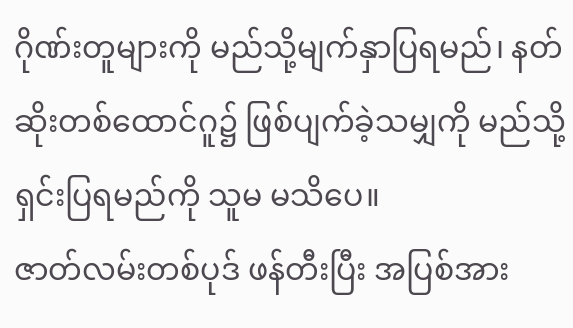ဂိုဏ်းတူများကို မည်သို့မျက်နှာပြရမည်၊ နတ်ဆိုးတစ်ထောင်ဂူ၌ ဖြစ်ပျက်ခဲ့သမျှကို မည်သို့ ရှင်းပြရမည်ကို သူမ မသိပေ။
ဇာတ်လမ်းတစ်ပုဒ် ဖန်တီးပြီး အပြစ်အား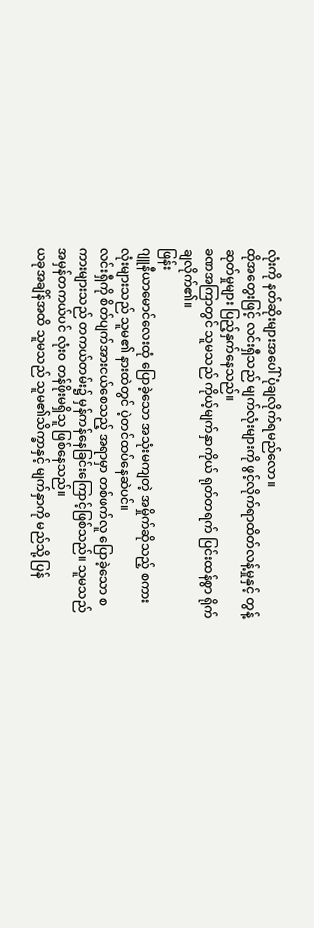လုံးကို နတ်ဆိုးများအပေါ် ပုံချလိုက်ရမည်လော။
ထိုအတွေးဖြင့် လင်းရှီသည် မျက်လုံးများကို ဖွင့်လိုက်ရာထိတ်လန့်မှုနှင့် တွန့်ဆုတ်မှုများ ပြည့်နှက်နေသည်။
ခဏအကြာတွင် သူမသည် ကိုယ့်မျက်နှာကိုယ် ရုတ်တရက် ပြင်းထန်စွာ ရိုက်ချလိုက်၏။
ဖြန်း
ဂျူနီယာမောင်လေးထုံ ပြောခဲ့သော အသုံးမကျတဲ့ အမှိုက်ဆိုသည့် စကားလုံးများသည် သူမ၏ နားထဲတွင် ပဲ့တင်ထပ်နေဆဲပင်။
လင်းရှီကို စိတ်ပျက်အားငယ်စေသည့် အရာမှာ တစ်ဖက်လူ ပြောခဲ့သော စကားများသည် တကယ်တမ်း၌ မှန်ကန်နေခြင်းကြောင့်ဖြစ်သည်။ သူမသည် အမှန်တကယ်ပင် လုံးဝ တန်ဖိုးမရှိသူ ဖြစ်နေသည်။
ယခုအချိန်အထိ သူမသည် သူမ၏သိက္ခာနှင့် မျက်နှာကို မည်သို့ ပြန်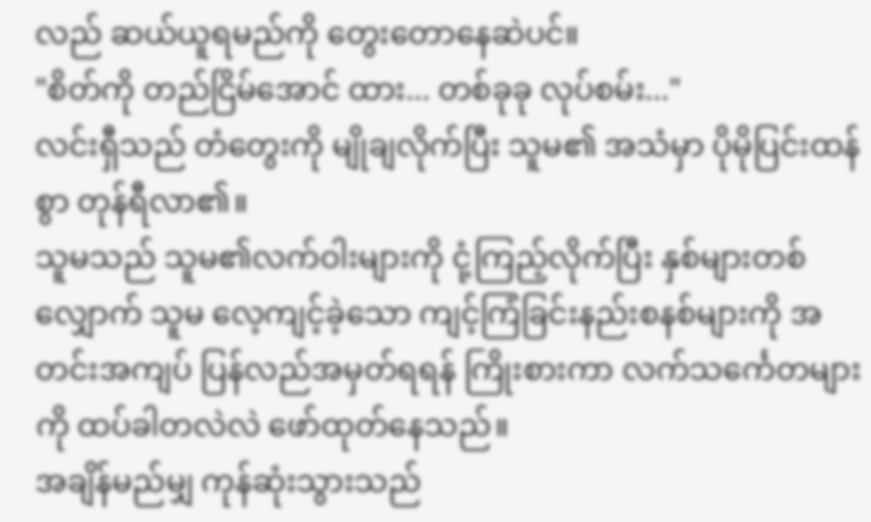လည် ဆယ်ယူရမည်ကို တွေးတောနေဆဲပင်။
"စိတ်ကို တည်ငြိမ်အောင် ထား... တစ်ခုခု လုပ်စမ်း..."
လင်းရှီသည် တံတွေးကို မျိုချလိုက်ပြီး သူမ၏ အသံမှာ ပိုမိုပြင်းထန်စွာ တုန်ရီလာ၏။
သူမသည် သူမ၏လက်ဝါးများကို ငုံ့ကြည့်လိုက်ပြီး နှစ်များတစ်လျှောက် သူမ လေ့ကျင့်ခဲ့သော ကျင့်ကြံခြင်းနည်းစနစ်များကို အတင်းအကျပ် ပြန်လည်အမှတ်ရရန် ကြိုးစားကာ လက်သင်္ကေတများကို ထပ်ခါတလဲလဲ ဖော်ထုတ်နေသည်။
အချိန်မည်မျှ ကုန်ဆုံးသွားသည်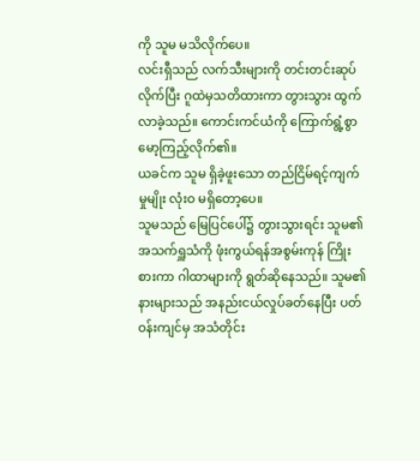ကို သူမ မသိလိုက်ပေ။
လင်းရှီသည် လက်သီးများကို တင်းတင်းဆုပ်လိုက်ပြီး ဂူထဲမှသတိထားကာ တွားသွား ထွက်လာခဲ့သည်။ ကောင်းကင်ယံကို ကြောက်ရွံ့စွာ မော့ကြည့်လိုက်၏။
ယခင်က သူမ ရှိခဲ့ဖူးသော တည်ငြိမ်ရင့်ကျက်မှုမျိုး လုံးဝ မရှိတော့ပေ။
သူမသည် မြေပြင်ပေါ်၌ တွားသွားရင်း သူမ၏ အသက်ရှူသံကို ဖုံးကွယ်ရန်အစွမ်းကုန် ကြိုးစားကာ ဂါထာများကို ရွတ်ဆိုနေသည်။ သူမ၏ နားများသည် အနည်းငယ်လှုပ်ခတ်နေပြီး ပတ်ဝန်းကျင်မှ အသံတိုင်း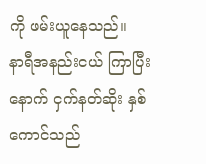ကို ဖမ်းယူနေသည်။
နာရီအနည်းငယ် ကြာပြီးနောက် ငှက်နတ်ဆိုး နှစ်ကောင်သည်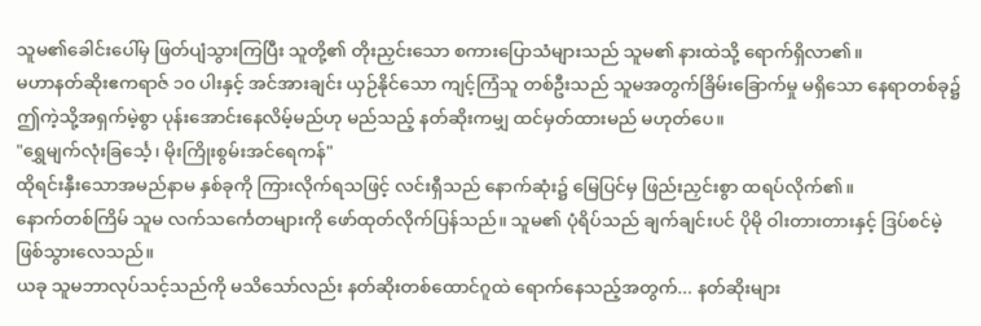သူမ၏ခေါင်းပေါ်မှ ဖြတ်ပျံသွားကြပြီး သူတို့၏ တိုးညှင်းသော စကားပြောသံများသည် သူမ၏ နားထဲသို့ ရောက်ရှိလာ၏။
မဟာနတ်ဆိုးဧကရာဇ် ၁၀ ပါးနှင့် အင်အားချင်း ယှဉ်နိုင်သော ကျင့်ကြံသူ တစ်ဦးသည် သူမအတွက်ခြိမ်းခြောက်မှု မရှိသော နေရာတစ်ခု၌ ဤကဲ့သို့အရှက်မဲ့စွာ ပုန်းအောင်းနေလိမ့်မည်ဟု မည်သည့် နတ်ဆိုးကမျှ ထင်မှတ်ထားမည် မဟုတ်ပေ။
"ရွှေမျက်လုံးခြင်္သေ့၊ မိုးကြိုးစွမ်းအင်ရေကန်"
ထိုရင်းနှီးသောအမည်နာမ နှစ်ခုကို ကြားလိုက်ရသဖြင့် လင်းရှီသည် နောက်ဆုံး၌ မြေပြင်မှ ဖြည်းညှင်းစွာ ထရပ်လိုက်၏။
နောက်တစ်ကြိမ် သူမ လက်သင်္ကေတများကို ဖော်ထုတ်လိုက်ပြန်သည်။ သူမ၏ ပုံရိပ်သည် ချက်ချင်းပင် ပိုမို ဝါးတားတားနှင့် ဒြပ်စင်မဲ့ ဖြစ်သွားလေသည်။
ယခု သူမဘာလုပ်သင့်သည်ကို မသိသော်လည်း နတ်ဆိုးတစ်ထောင်ဂူထဲ ရောက်နေသည့်အတွက်... နတ်ဆိုးများ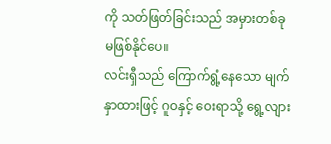ကို သတ်ဖြတ်ခြင်းသည် အမှားတစ်ခု မဖြစ်နိုင်ပေ။
လင်းရှီသည် ကြောက်ရွံ့နေသော မျက်နှာထားဖြင့် ဂူဝနှင့် ဝေးရာသို့ ရွေ့လျား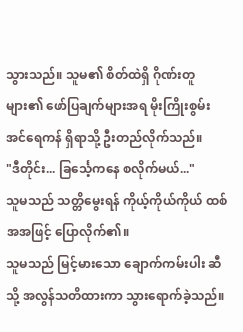သွားသည်။ သူမ၏ စိတ်ထဲရှိ ဂိုဏ်းတူများ၏ ဖော်ပြချက်များအရ မိုးကြိုးစွမ်းအင်ရေကန် ရှိရာသို့ ဦးတည်လိုက်သည်။
"ဒီတိုင်း... ခြင်္သေ့ကနေ စလိုက်မယ်..."
သူမသည် သတ္တိမွေးရန် ကိုယ့်ကိုယ်ကိုယ် ထစ်အအဖြင့် ပြောလိုက်၏။
သူမသည် မြင့်မားသော ချောက်ကမ်းပါး ဆီသို့ အလွန်သတိထားကာ သွားရောက်ခဲ့သည်။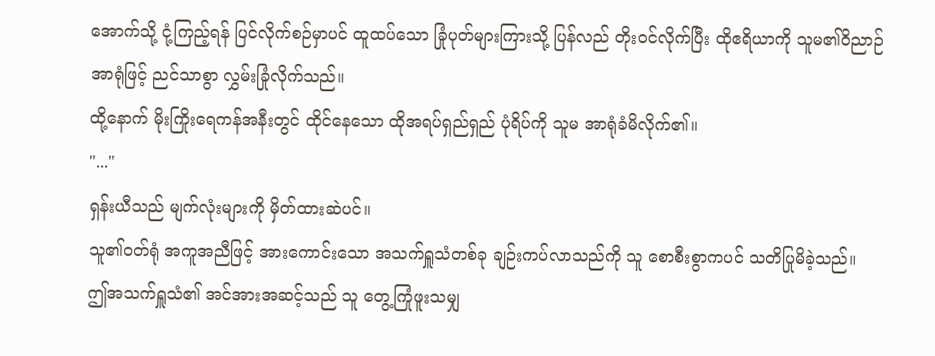အောက်သို့ ငုံ့ကြည့်ရန် ပြင်လိုက်စဉ်မှာပင် ထူထပ်သော ခြုံပုတ်များကြားသို့ ပြန်လည် တိုးဝင်လိုက်ပြီး ထိုဧရိယာကို သူမ၏ဝိညာဉ်အာရုံဖြင့် ညင်သာစွာ လွှမ်းခြုံလိုက်သည်။
ထို့နောက် မိုးကြိုးရေကန်အနီးတွင် ထိုင်နေသော ထိုအရပ်ရှည်ရှည် ပုံရိပ်ကို သူမ အာရုံခံမိလိုက်၏။
"..."
ရှန်းယီသည် မျက်လုံးများကို မှိတ်ထားဆဲပင်။
သူ၏ဝတ်ရုံ အကူအညီဖြင့် အားကောင်းသော အသက်ရှူသံတစ်ခု ချဉ်းကပ်လာသည်ကို သူ စောစီးစွာကပင် သတိပြုမိခဲ့သည်။
ဤအသက်ရှူသံ၏ အင်အားအဆင့်သည် သူ တွေ့ကြုံဖူးသမျှ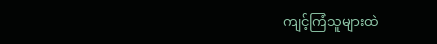ကျင့်ကြံသူများထဲ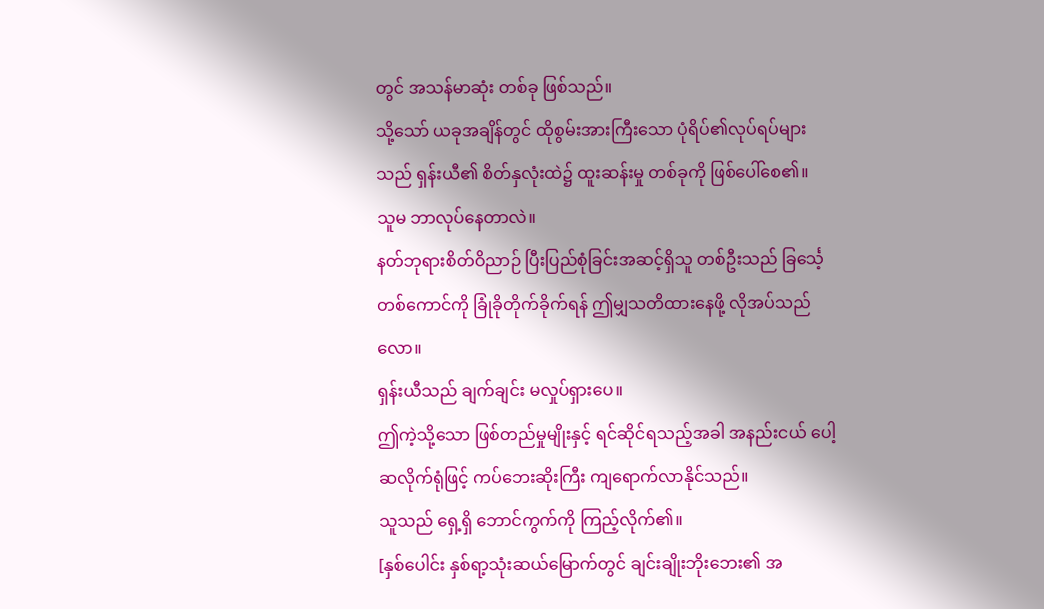တွင် အသန်မာဆုံး တစ်ခု ဖြစ်သည်။
သို့သော် ယခုအချိန်တွင် ထိုစွမ်းအားကြီးသော ပုံရိပ်၏လုပ်ရပ်များသည် ရှန်းယီ၏ စိတ်နှလုံးထဲ၌ ထူးဆန်းမှု တစ်ခုကို ဖြစ်ပေါ်စေ၏။
သူမ ဘာလုပ်နေတာလဲ။
နတ်ဘုရားစိတ်ဝိညာဉ် ပြီးပြည်စုံခြင်းအဆင့်ရှိသူ တစ်ဦးသည် ခြင်္သေ့တစ်ကောင်ကို ခြုံခိုတိုက်ခိုက်ရန် ဤမျှသတိထားနေဖို့ လိုအပ်သည်လော။
ရှန်းယီသည် ချက်ချင်း မလှုပ်ရှားပေ။
ဤကဲ့သို့သော ဖြစ်တည်မှုမျိုးနှင့် ရင်ဆိုင်ရသည့်အခါ အနည်းငယ် ပေါ့ဆလိုက်ရုံဖြင့် ကပ်ဘေးဆိုးကြီး ကျရောက်လာနိုင်သည်။
သူသည် ရှေ့ရှိ ဘောင်ကွက်ကို ကြည့်လိုက်၏။
[နှစ်ပေါင်း နှစ်ရာ့သုံးဆယ်မြောက်တွင် ချင်းချိုးဘိုးဘေး၏ အ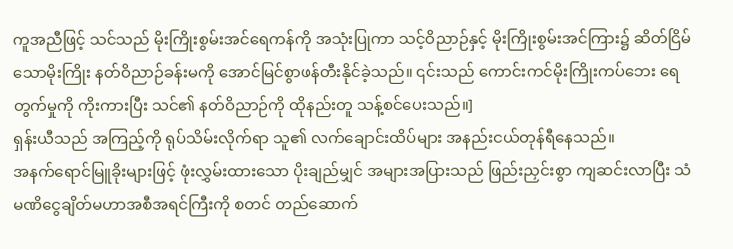ကူအညီဖြင့် သင်သည် မိုးကြိုးစွမ်းအင်ရေကန်ကို အသုံးပြုကာ သင့်ဝိညာဉ်နှင့် မိုးကြိုးစွမ်းအင်ကြား၌ ဆိတ်ငြိမ်သောမိုးကြိုး နတ်ဝိညာဉ်ခန်းမကို အောင်မြင်စွာဖန်တီးနိုင်ခဲ့သည်။ ၎င်းသည် ကောင်းကင်မိုးကြိုးကပ်ဘေး ရေတွက်မှုကို ကိုးကားပြီး သင်၏ နတ်ဝိညာဉ်ကို ထိုနည်းတူ သန့်စင်ပေးသည်။]
ရှန်းယီသည် အကြည့်ကို ရုပ်သိမ်းလိုက်ရာ သူ၏ လက်ချောင်းထိပ်များ အနည်းငယ်တုန်ရီနေသည်။
အနက်ရောင်မြူခိုးများဖြင့် ဖုံးလွှမ်းထားသော ပိုးချည်မျှင် အများအပြားသည် ဖြည်းညှင်းစွာ ကျဆင်းလာပြီး သံမဏိငွေချိတ်မဟာအစီအရင်ကြီးကို စတင် တည်ဆောက်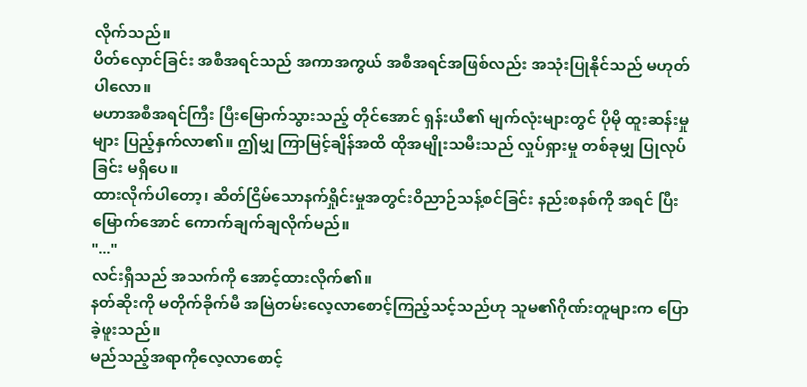လိုက်သည်။
ပိတ်လှောင်ခြင်း အစီအရင်သည် အကာအကွယ် အစီအရင်အဖြစ်လည်း အသုံးပြုနိုင်သည် မဟုတ်ပါလော။
မဟာအစီအရင်ကြီး ပြီးမြောက်သွားသည့် တိုင်အောင် ရှန်းယီ၏ မျက်လုံးများတွင် ပိုမို ထူးဆန်းမှုများ ပြည့်နှက်လာ၏။ ဤမျှ ကြာမြင့်ချိန်အထိ ထိုအမျိုးသမီးသည် လှုပ်ရှားမှု တစ်ခုမျှ ပြုလုပ်ခြင်း မရှိပေ။
ထားလိုက်ပါတော့၊ ဆိတ်ငြိမ်သောနက်ရှိုင်းမှုအတွင်းဝိညာဉ်သန့်စင်ခြင်း နည်းစနစ်ကို အရင် ပြီးမြောက်အောင် ကောက်ချက်ချလိုက်မည်။
"..."
လင်းရှီသည် အသက်ကို အောင့်ထားလိုက်၏။
နတ်ဆိုးကို မတိုက်ခိုက်မီ အမြဲတမ်းလေ့လာစောင့်ကြည့်သင့်သည်ဟု သူမ၏ဂိုဏ်းတူများက ပြောခဲ့ဖူးသည်။
မည်သည့်အရာကိုလေ့လာစောင့်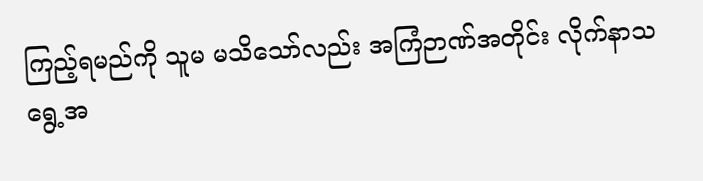ကြည့်ရမည်ကို သူမ မသိသော်လည်း အကြံဉာဏ်အတိုင်း လိုက်နာသရွေ့အ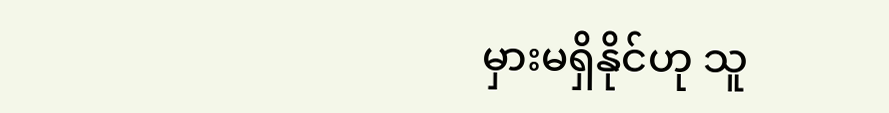မှားမရှိနိုင်ဟု သူ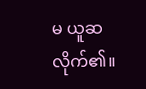မ ယူဆလိုက်၏။